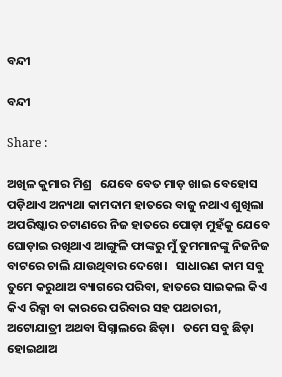ବନ୍ଦୀ

ବନ୍ଦୀ

Share :

ଅଖିଳ କୁମାର ମିଶ୍ର   ଯେବେ ବେତ ମାଡ଼ ଖାଇ ବେହୋସ ପଡ଼ିଥାଏ ଅନ୍ୟଥା କାମଦାମ ହାତରେ ବାଜୁ ନଥାଏ ଶୁଖିଲା ଅପରିଷ୍କାର ଚଟାଣରେ ନିଜ ହାତରେ ପୋଡ଼ା ମୁହଁକୁ ଯେବେ ଘୋଡ଼ାଇ ରଖିଥାଏ ଆଙ୍ଗୁଳି ଫାଙ୍କରୁ ମୁଁ ତୁମମାନଙ୍କୁ ନିଜନିଜ ବାଟରେ ଚାଲି ଯାଉଥିବାର ଦେଖେ।   ସାଧାରଣ କାମ ସବୁ ତୁମେ କରୁଥାଅ ବ୍ୟାଗରେ ପରିବା, ହାତରେ ସାଇକଲ କିଏ କିଏ ରିକ୍ସା ବା କାରରେ ପରିବାର ସହ ପଥଚାରୀ, ଅଟୋଯାତ୍ରୀ ଅଥବା ସିଗ୍ନାଲରେ ଛିଡ଼ା।   ତମେ ସବୁ ଛିଡ଼ା ହୋଇଥାଅ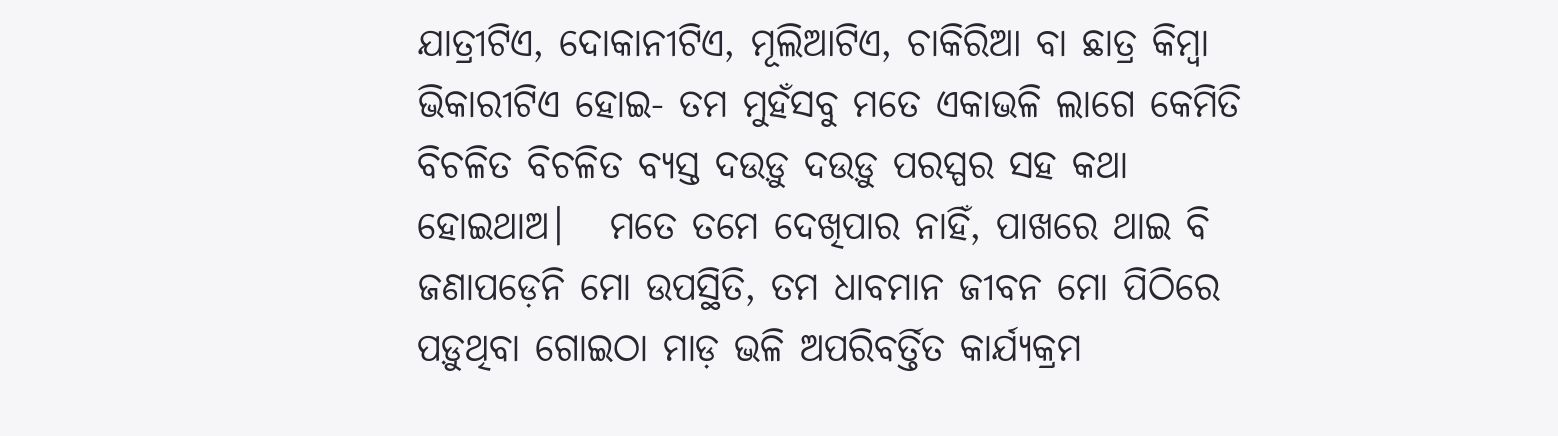ଯାତ୍ରୀଟିଏ, ଦୋକାନୀଟିଏ, ମୂଲିଆଟିଏ, ଚାକିରିଆ ବା ଛାତ୍ର କିମ୍ବା ଭିକାରୀଟିଏ ହୋଇ- ତମ ମୁହଁସବୁ ମତେ ଏକାଭଳି ଲାଗେ କେମିତି ବିଚଳିତ ବିଚଳିତ ବ୍ୟସ୍ତ ଦଉଡ଼ୁ ଦଉଡ଼ୁ ପରସ୍ପର ସହ କଥା ହୋଇଥାଅ।   ମତେ ତମେ ଦେଖିପାର ନାହିଁ, ପାଖରେ ଥାଇ ବି ଜଣାପଡ଼େନି ମୋ ଉପସ୍ଥିତି, ତମ ଧାବମାନ ଜୀବନ ମୋ ପିଠିରେ ପଡ଼ୁଥିବା ଗୋଇଠା ମାଡ଼ ଭଳି ଅପରିବର୍ତ୍ତିତ କାର୍ଯ୍ୟକ୍ରମ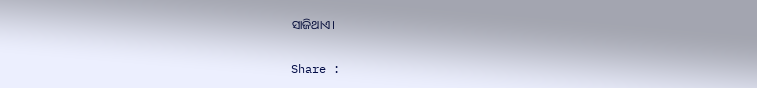ସାଜିଥାଏ।

Share :